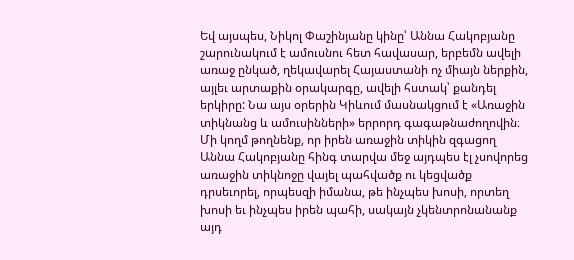Եվ այսպես, Նիկոլ Փաշինյանը կինը՝ Աննա Հակոբյանը շարունակում է ամուսնու հետ հավասար, երբեմն ավելի առաջ ընկած, ղեկավարել Հայաստանի ոչ միայն ներքին, այլեւ արտաքին օրակարգը, ավելի հստակ՝ քանդել երկիրը: Նա այս օրերին Կիևում մասնակցում է «Առաջին տիկնանց և ամուսինների» երրորդ գագաթնաժողովին։ Մի կողմ թողնենք, որ իրեն առաջին տիկին զգացող Աննա Հակոբյանը հինգ տարվա մեջ այդպես էլ չսովորեց առաջին տիկնոջը վայել պահվածք ու կեցվածք դրսեւորել, որպեսզի իմանա, թե ինչպես խոսի, որտեղ խոսի եւ ինչպես իրեն պահի, սակայն չկենտրոնանանք այդ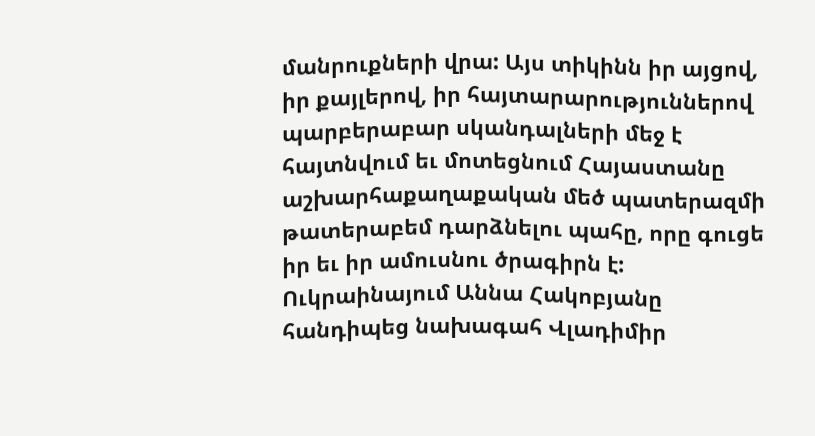մանրուքների վրա: Այս տիկինն իր այցով, իր քայլերով, իր հայտարարություններով պարբերաբար սկանդալների մեջ է հայտնվում եւ մոտեցնում Հայաստանը աշխարհաքաղաքական մեծ պատերազմի թատերաբեմ դարձնելու պահը, որը գուցե իր եւ իր ամուսնու ծրագիրն է:
Ուկրաինայում Աննա Հակոբյանը հանդիպեց նախագահ Վլադիմիր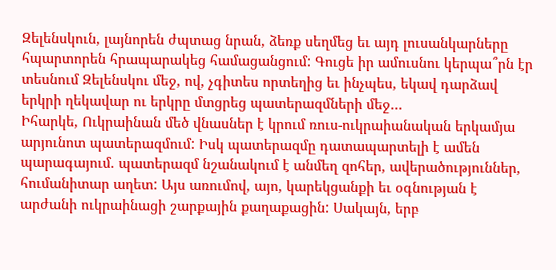Զելենսկուն, լայնորեն ժպտաց նրան, ձեռք սեղմեց եւ այդ լուսանկարները հպարտորեն հրապարակեց համացանցում: Գուցե իր ամուսնու կերպա՞րն էր տեսնում Զելենսկու մեջ, ով, չգիտես որտեղից եւ ինչպես, եկավ դարձավ երկրի ղեկավար ու երկրը մտցրեց պատերազմների մեջ…
Իհարկե, Ուկրաինան մեծ վնասներ է կրում ռուս-ուկրաիանական երկամյա արյունոտ պատերազմում: Իսկ պատերազմը դատապարտելի է ամեն պարագայում. պատերազմ նշանակում է անմեղ զոհեր, ավերածություններ, հումանիտար աղետ: Այս առումով, այո, կարեկցանքի եւ օգնության է արժանի ուկրաինացի շարքային քաղաքացին: Սակայն, երբ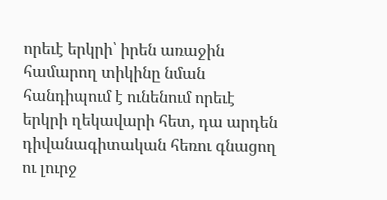որեւէ երկրի՝ իրեն առաջին համարող տիկինը նման հանդիպում է ունենում որեւէ երկրի ղեկավարի հետ, դա արդեն դիվանագիտական հեռու գնացող ու լուրջ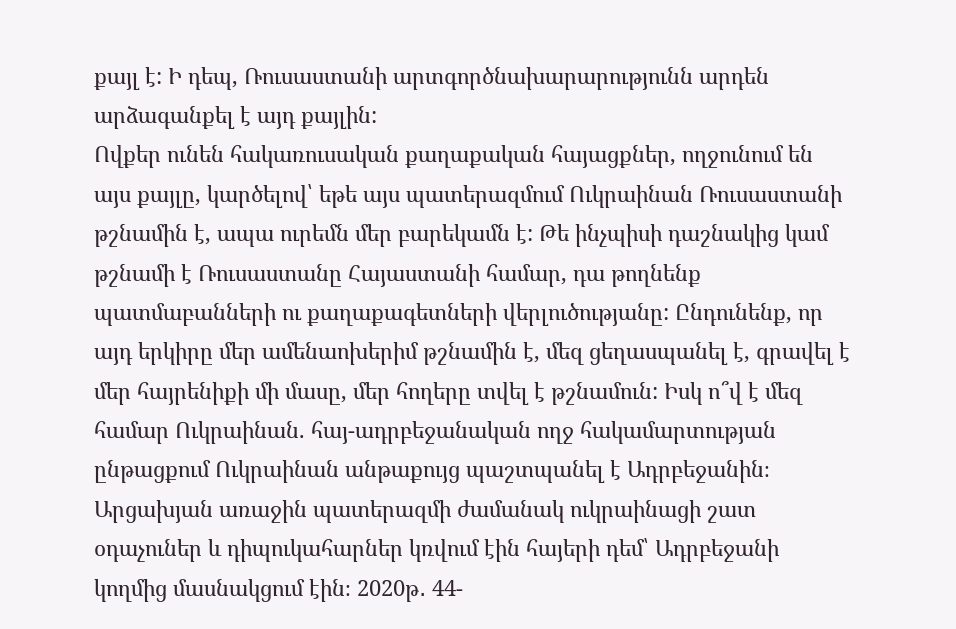քայլ է: Ի դեպ, Ռուսաստանի արտգործնախարարությունն արդեն արձագանքել է այդ քայլին:
Ովքեր ունեն հակառուսական քաղաքական հայացքներ, ողջունում են այս քայլը, կարծելով՝ եթե այս պատերազմում Ուկրաինան Ռուսաստանի թշնամին է, ապա ուրեմն մեր բարեկամն է: Թե ինչպիսի դաշնակից կամ թշնամի է Ռուսաստանը Հայաստանի համար, դա թողնենք պատմաբանների ու քաղաքագետների վերլուծությանը: Ընդունենք, որ այդ երկիրը մեր ամենաոխերիմ թշնամին է, մեզ ցեղասպանել է, գրավել է մեր հայրենիքի մի մասը, մեր հողերը տվել է թշնամուն: Իսկ ո՞վ է մեզ համար Ուկրաինան. հայ-ադրբեջանական ողջ հակամարտության ընթացքում Ուկրաինան անթաքույց պաշտպանել է Ադրբեջանին։ Արցախյան առաջին պատերազմի ժամանակ ուկրաինացի շատ օդաչուներ և դիպուկահարներ կռվում էին հայերի դեմ՝ Ադրբեջանի կողմից մասնակցում էին։ 2020թ․ 44-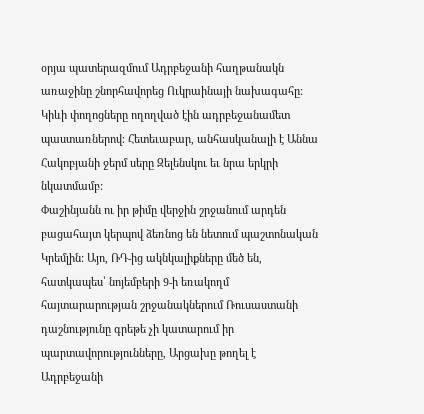օրյա պատերազմում Ադրբեջանի հաղթանակն առաջինը շնորհավորեց Ուկրաինայի նախագահը։ Կիևի փողոցները ողողված էին ադրբեջանամետ պաստառներով։ Հետեւաբար, անհասկանալի է Աննա Հակոբյանի ջերմ սերը Զելենսկու եւ նրա երկրի նկատմամբ:
Փաշինյանն ու իր թիմը վերջին շրջանում արդեն բացահայտ կերպով ձեռնոց են նետում պաշտոնական Կրեմլին: Այո, ՌԴ-ից ակնկալիքները մեծ են, հատկապես՝ նոյեմբերի 9-ի եռակողմ հայտարարության շրջանակներում Ռուսաստանի դաշնությունը գրեթե չի կատարում իր պարտավորությունները, Արցախը թողել է Ադրբեջանի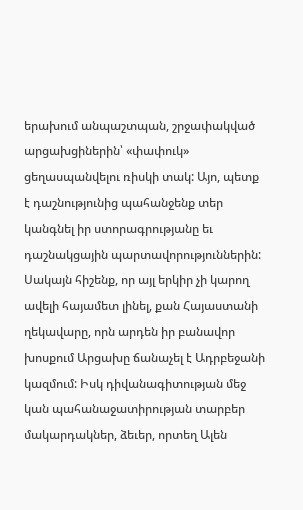երախում անպաշտպան, շրջափակված արցախցիներին՝ «փափուկ» ցեղասպանվելու ռիսկի տակ: Այո, պետք է դաշնությունից պահանջենք տեր կանգնել իր ստորագրությանը եւ դաշնակցային պարտավորություններին: Սակայն հիշենք, որ այլ երկիր չի կարող ավելի հայամետ լինել, քան Հայաստանի ղեկավարը, որն արդեն իր բանավոր խոսքում Արցախը ճանաչել է Ադրբեջանի կազմում: Իսկ դիվանագիտության մեջ կան պահանաջատիրության տարբեր մակարդակներ, ձեւեր, որտեղ Ալեն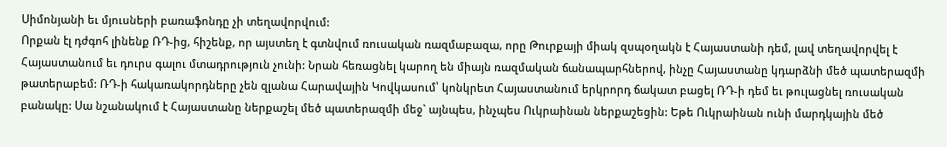Սիմոնյանի եւ մյուսների բառաֆոնդը չի տեղավորվում:
Որքան էլ դժգոհ լինենք ՌԴ-ից, հիշենք, որ այստեղ է գտնվում ռուսական ռազմաբազա, որը Թուրքայի միակ զսպօղակն է Հայաստանի դեմ, լավ տեղավորվել է Հայաստանում եւ դուրս գալու մտադրություն չունի: Նրան հեռացնել կարող են միայն ռազմական ճանապարհներով, ինչը Հայաստանը կդարձնի մեծ պատերազմի թատերաբեմ: ՌԴ-ի հակառակորդները չեն զլանա Հարավային Կովկասում՝ կոնկրետ Հայաստանում երկրորդ ճակատ բացել ՌԴ-ի դեմ եւ թուլացնել ռուսական բանակը: Սա նշանակում է Հայաստանը ներքաշել մեծ պատերազմի մեջ` այնպես, ինչպես Ուկրաինան ներքաշեցին: Եթե Ուկրաինան ունի մարդկային մեծ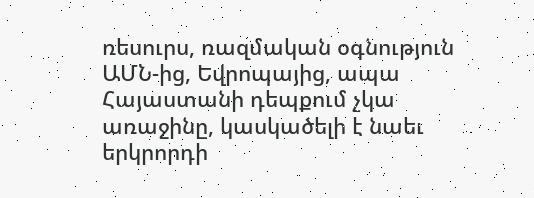ռեսուրս, ռազմական օգնություն ԱՄՆ-ից, Եվրոպայից, ապա Հայաստանի դեպքում չկա առաջինը, կասկածելի է նաեւ երկրորդի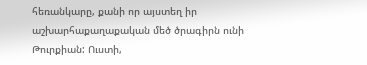հեռանկարը, քանի որ այստեղ իր աշխարհաքաղաքական մեծ ծրագիրն ունի Թուրքիան: Ուստի,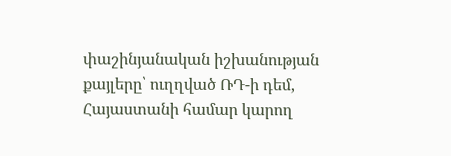փաշինյանական իշխանության քայլերը՝ ուղղված ՌԴ-ի դեմ, Հայաստանի համար կարող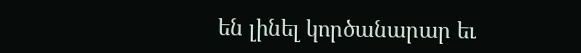են լինել կործանարար եւ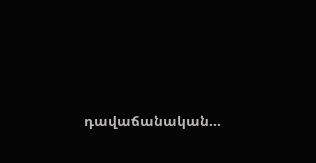դավաճանական…